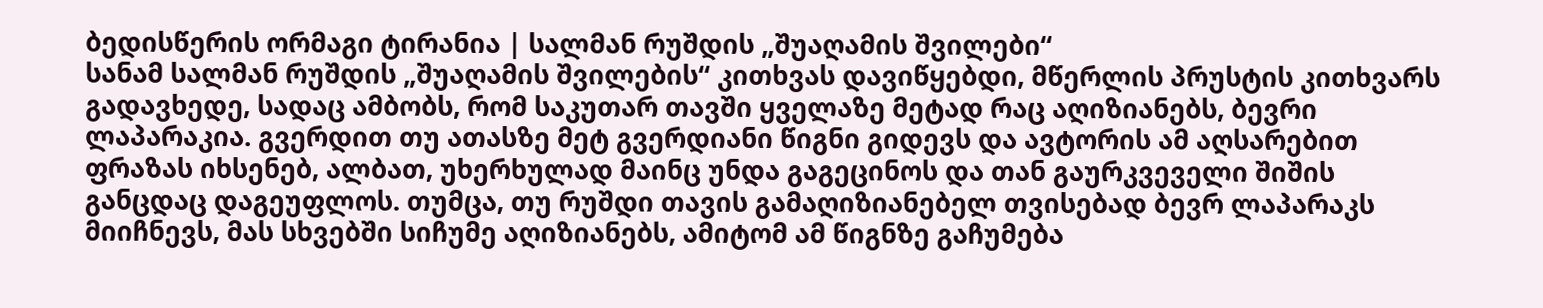ბედისწერის ორმაგი ტირანია | სალმან რუშდის „შუაღამის შვილები“
სანამ სალმან რუშდის „შუაღამის შვილების“ კითხვას დავიწყებდი, მწერლის პრუსტის კითხვარს გადავხედე, სადაც ამბობს, რომ საკუთარ თავში ყველაზე მეტად რაც აღიზიანებს, ბევრი ლაპარაკია. გვერდით თუ ათასზე მეტ გვერდიანი წიგნი გიდევს და ავტორის ამ აღსარებით ფრაზას იხსენებ, ალბათ, უხერხულად მაინც უნდა გაგეცინოს და თან გაურკვეველი შიშის განცდაც დაგეუფლოს. თუმცა, თუ რუშდი თავის გამაღიზიანებელ თვისებად ბევრ ლაპარაკს მიიჩნევს, მას სხვებში სიჩუმე აღიზიანებს, ამიტომ ამ წიგნზე გაჩუმება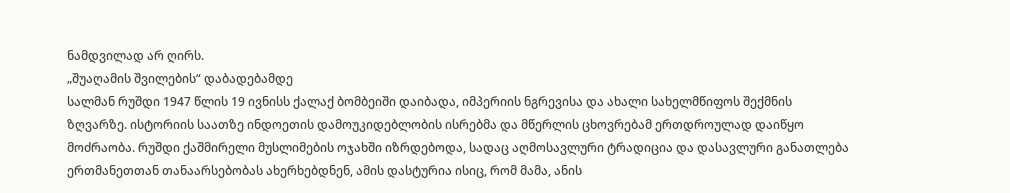ნამდვილად არ ღირს.
„შუაღამის შვილების“ დაბადებამდე
სალმან რუშდი 1947 წლის 19 ივნისს ქალაქ ბომბეიში დაიბადა, იმპერიის ნგრევისა და ახალი სახელმწიფოს შექმნის ზღვარზე. ისტორიის საათზე ინდოეთის დამოუკიდებლობის ისრებმა და მწერლის ცხოვრებამ ერთდროულად დაიწყო მოძრაობა. რუშდი ქაშმირელი მუსლიმების ოჯახში იზრდებოდა, სადაც აღმოსავლური ტრადიცია და დასავლური განათლება ერთმანეთთან თანაარსებობას ახერხებდნენ, ამის დასტურია ისიც, რომ მამა, ანის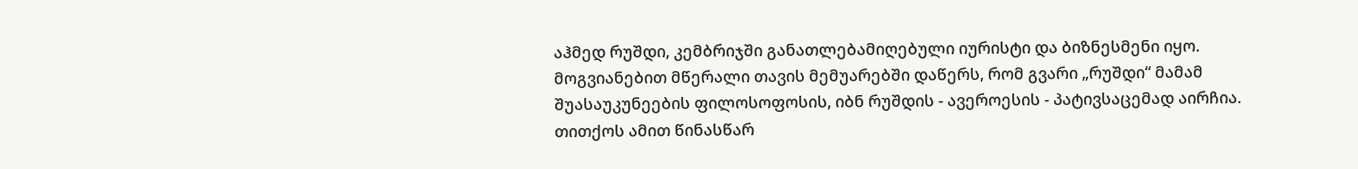აჰმედ რუშდი, კემბრიჯში განათლებამიღებული იურისტი და ბიზნესმენი იყო. მოგვიანებით მწერალი თავის მემუარებში დაწერს, რომ გვარი „რუშდი“ მამამ შუასაუკუნეების ფილოსოფოსის, იბნ რუშდის - ავეროესის - პატივსაცემად აირჩია. თითქოს ამით წინასწარ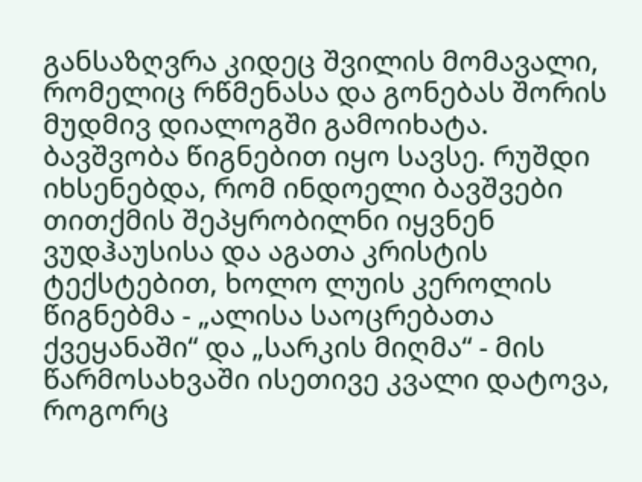განსაზღვრა კიდეც შვილის მომავალი, რომელიც რწმენასა და გონებას შორის მუდმივ დიალოგში გამოიხატა.
ბავშვობა წიგნებით იყო სავსე. რუშდი იხსენებდა, რომ ინდოელი ბავშვები თითქმის შეპყრობილნი იყვნენ ვუდჰაუსისა და აგათა კრისტის ტექსტებით, ხოლო ლუის კეროლის წიგნებმა - „ალისა საოცრებათა ქვეყანაში“ და „სარკის მიღმა“ - მის წარმოსახვაში ისეთივე კვალი დატოვა, როგორც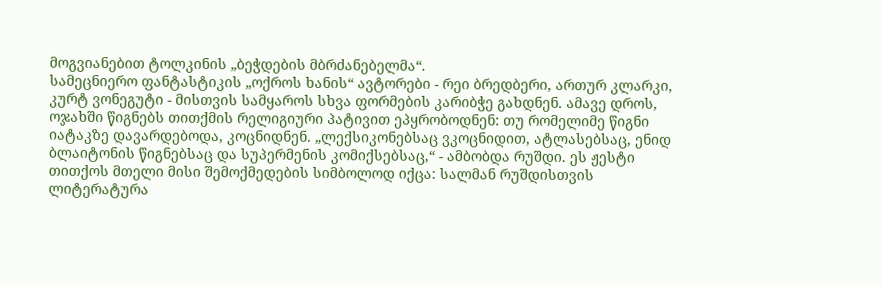მოგვიანებით ტოლკინის „ბეჭდების მბრძანებელმა“.
სამეცნიერო ფანტასტიკის „ოქროს ხანის“ ავტორები - რეი ბრედბერი, ართურ კლარკი, კურტ ვონეგუტი - მისთვის სამყაროს სხვა ფორმების კარიბჭე გახდნენ. ამავე დროს, ოჯახში წიგნებს თითქმის რელიგიური პატივით ეპყრობოდნენ: თუ რომელიმე წიგნი იატაკზე დავარდებოდა, კოცნიდნენ. „ლექსიკონებსაც ვკოცნიდით, ატლასებსაც, ენიდ ბლაიტონის წიგნებსაც და სუპერმენის კომიქსებსაც,“ - ამბობდა რუშდი. ეს ჟესტი თითქოს მთელი მისი შემოქმედების სიმბოლოდ იქცა: სალმან რუშდისთვის ლიტერატურა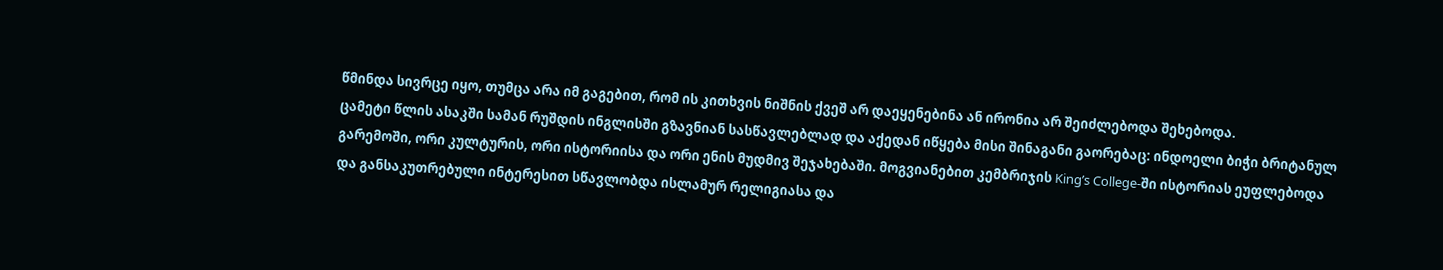წმინდა სივრცე იყო, თუმცა არა იმ გაგებით, რომ ის კითხვის ნიშნის ქვეშ არ დაეყენებინა ან ირონია არ შეიძლებოდა შეხებოდა.
ცამეტი წლის ასაკში სამან რუშდის ინგლისში გზავნიან სასწავლებლად და აქედან იწყება მისი შინაგანი გაორებაც: ინდოელი ბიჭი ბრიტანულ გარემოში, ორი კულტურის, ორი ისტორიისა და ორი ენის მუდმივ შეჯახებაში. მოგვიანებით კემბრიჯის King’s College-ში ისტორიას ეუფლებოდა და განსაკუთრებული ინტერესით სწავლობდა ისლამურ რელიგიასა და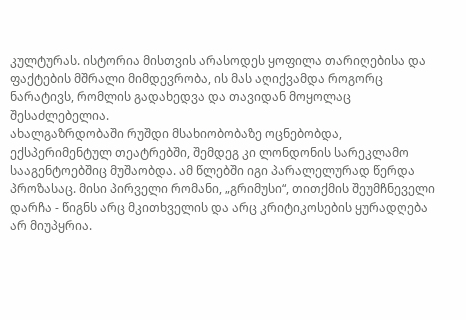კულტურას. ისტორია მისთვის არასოდეს ყოფილა თარიღებისა და ფაქტების მშრალი მიმდევრობა, ის მას აღიქვამდა როგორც ნარატივს, რომლის გადახედვა და თავიდან მოყოლაც შესაძლებელია.
ახალგაზრდობაში რუშდი მსახიობობაზე ოცნებობდა, ექსპერიმენტულ თეატრებში, შემდეგ კი ლონდონის სარეკლამო სააგენტოებშიც მუშაობდა. ამ წლებში იგი პარალელურად წერდა პროზასაც. მისი პირველი რომანი, „გრიმუსი“, თითქმის შეუმჩნეველი დარჩა - წიგნს არც მკითხველის და არც კრიტიკოსების ყურადღება არ მიუპყრია.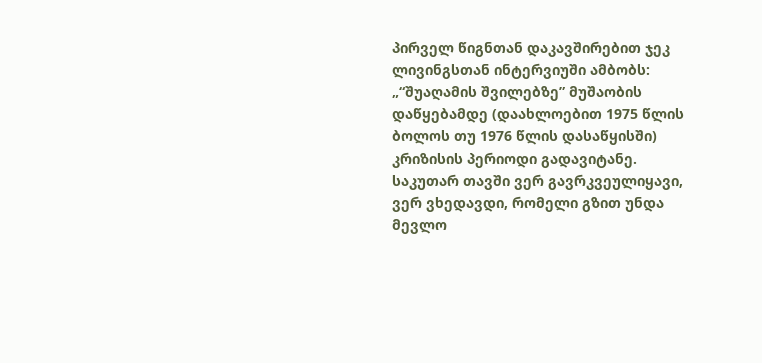პირველ წიგნთან დაკავშირებით ჯეკ ლივინგსთან ინტერვიუში ამბობს:
„“შუაღამის შვილებზე” მუშაობის დაწყებამდე (დაახლოებით 1975 წლის ბოლოს თუ 1976 წლის დასაწყისში) კრიზისის პერიოდი გადავიტანე. საკუთარ თავში ვერ გავრკვეულიყავი, ვერ ვხედავდი, რომელი გზით უნდა მევლო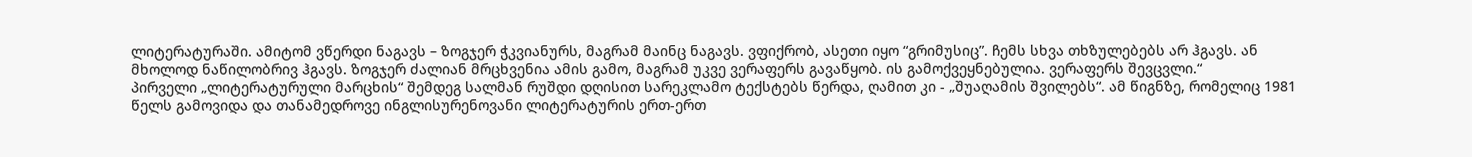ლიტერატურაში. ამიტომ ვწერდი ნაგავს – ზოგჯერ ჭკვიანურს, მაგრამ მაინც ნაგავს. ვფიქრობ, ასეთი იყო “გრიმუსიც”. ჩემს სხვა თხზულებებს არ ჰგავს. ან მხოლოდ ნაწილობრივ ჰგავს. ზოგჯერ ძალიან მრცხვენია ამის გამო, მაგრამ უკვე ვერაფერს გავაწყობ. ის გამოქვეყნებულია. ვერაფერს შევცვლი.“
პირველი „ლიტერატურული მარცხის“ შემდეგ სალმან რუშდი დღისით სარეკლამო ტექსტებს წერდა, ღამით კი - „შუაღამის შვილებს“. ამ წიგნზე, რომელიც 1981 წელს გამოვიდა და თანამედროვე ინგლისურენოვანი ლიტერატურის ერთ-ერთ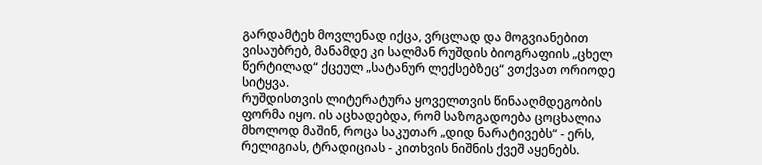გარდამტეხ მოვლენად იქცა, ვრცლად და მოგვიანებით ვისაუბრებ, მანამდე კი სალმან რუშდის ბიოგრაფიის „ცხელ წერტილად“ ქცეულ „სატანურ ლექსებზეც“ ვთქვათ ორიოდე სიტყვა.
რუშდისთვის ლიტერატურა ყოველთვის წინააღმდეგობის ფორმა იყო. ის აცხადებდა, რომ საზოგადოება ცოცხალია მხოლოდ მაშინ, როცა საკუთარ „დიდ ნარატივებს“ - ერს, რელიგიას, ტრადიციას - კითხვის ნიშნის ქვეშ აყენებს.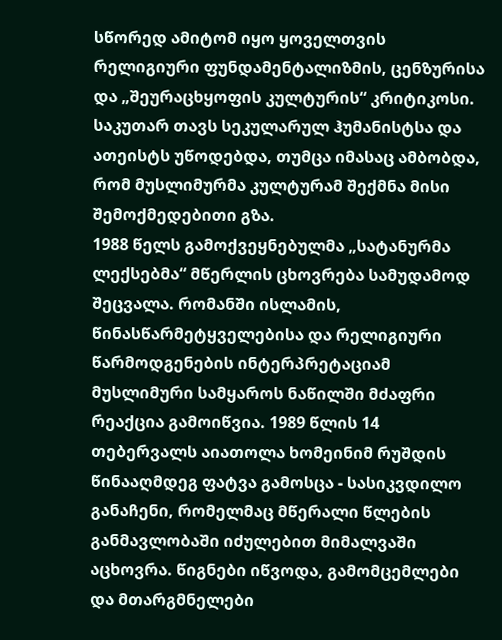სწორედ ამიტომ იყო ყოველთვის რელიგიური ფუნდამენტალიზმის, ცენზურისა და „შეურაცხყოფის კულტურის“ კრიტიკოსი. საკუთარ თავს სეკულარულ ჰუმანისტსა და ათეისტს უწოდებდა, თუმცა იმასაც ამბობდა, რომ მუსლიმურმა კულტურამ შექმნა მისი შემოქმედებითი გზა.
1988 წელს გამოქვეყნებულმა „სატანურმა ლექსებმა“ მწერლის ცხოვრება სამუდამოდ შეცვალა. რომანში ისლამის, წინასწარმეტყველებისა და რელიგიური წარმოდგენების ინტერპრეტაციამ მუსლიმური სამყაროს ნაწილში მძაფრი რეაქცია გამოიწვია. 1989 წლის 14 თებერვალს აიათოლა ხომეინიმ რუშდის წინააღმდეგ ფატვა გამოსცა - სასიკვდილო განაჩენი, რომელმაც მწერალი წლების განმავლობაში იძულებით მიმალვაში აცხოვრა. წიგნები იწვოდა, გამომცემლები და მთარგმნელები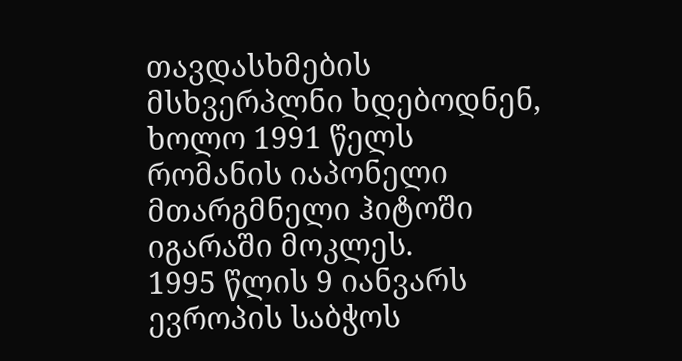თავდასხმების მსხვერპლნი ხდებოდნენ, ხოლო 1991 წელს რომანის იაპონელი მთარგმნელი ჰიტოში იგარაში მოკლეს.
1995 წლის 9 იანვარს ევროპის საბჭოს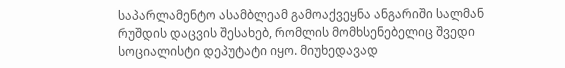საპარლამენტო ასამბლეამ გამოაქვეყნა ანგარიში სალმან რუშდის დაცვის შესახებ, რომლის მომხსენებელიც შვედი სოციალისტი დეპუტატი იყო. მიუხედავად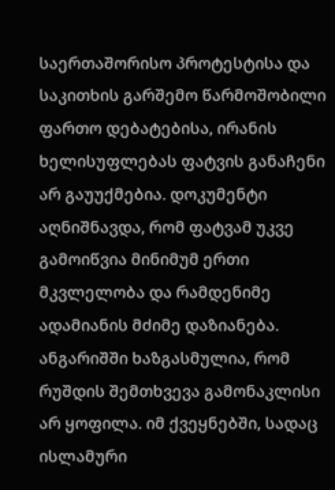საერთაშორისო პროტესტისა და საკითხის გარშემო წარმოშობილი ფართო დებატებისა, ირანის ხელისუფლებას ფატვის განაჩენი არ გაუუქმებია. დოკუმენტი აღნიშნავდა, რომ ფატვამ უკვე გამოიწვია მინიმუმ ერთი მკვლელობა და რამდენიმე ადამიანის მძიმე დაზიანება.
ანგარიშში ხაზგასმულია, რომ რუშდის შემთხვევა გამონაკლისი არ ყოფილა. იმ ქვეყნებში, სადაც ისლამური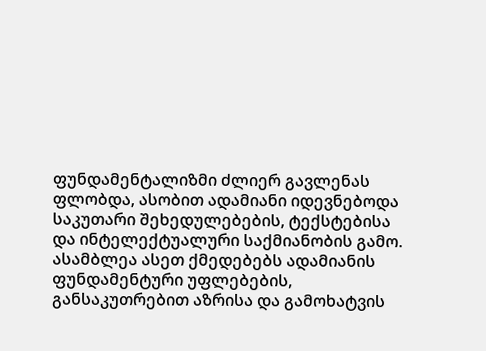ფუნდამენტალიზმი ძლიერ გავლენას ფლობდა, ასობით ადამიანი იდევნებოდა საკუთარი შეხედულებების, ტექსტებისა და ინტელექტუალური საქმიანობის გამო. ასამბლეა ასეთ ქმედებებს ადამიანის ფუნდამენტური უფლებების, განსაკუთრებით აზრისა და გამოხატვის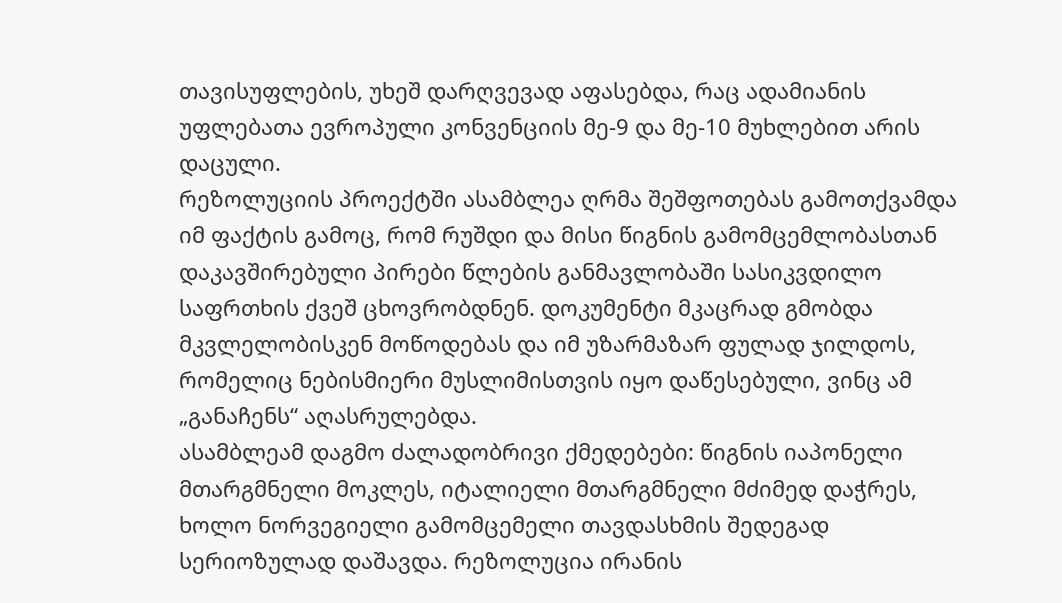თავისუფლების, უხეშ დარღვევად აფასებდა, რაც ადამიანის უფლებათა ევროპული კონვენციის მე-9 და მე-10 მუხლებით არის დაცული.
რეზოლუციის პროექტში ასამბლეა ღრმა შეშფოთებას გამოთქვამდა იმ ფაქტის გამოც, რომ რუშდი და მისი წიგნის გამომცემლობასთან დაკავშირებული პირები წლების განმავლობაში სასიკვდილო საფრთხის ქვეშ ცხოვრობდნენ. დოკუმენტი მკაცრად გმობდა მკვლელობისკენ მოწოდებას და იმ უზარმაზარ ფულად ჯილდოს, რომელიც ნებისმიერი მუსლიმისთვის იყო დაწესებული, ვინც ამ „განაჩენს“ აღასრულებდა.
ასამბლეამ დაგმო ძალადობრივი ქმედებები: წიგნის იაპონელი მთარგმნელი მოკლეს, იტალიელი მთარგმნელი მძიმედ დაჭრეს, ხოლო ნორვეგიელი გამომცემელი თავდასხმის შედეგად სერიოზულად დაშავდა. რეზოლუცია ირანის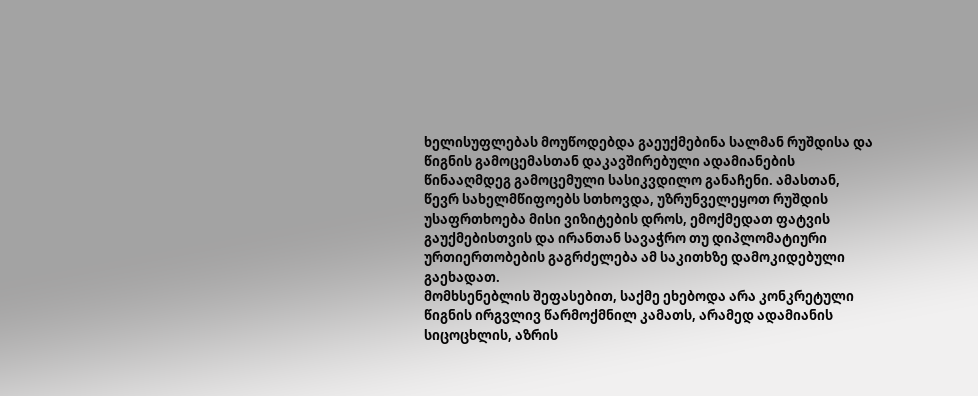ხელისუფლებას მოუწოდებდა გაეუქმებინა სალმან რუშდისა და წიგნის გამოცემასთან დაკავშირებული ადამიანების წინააღმდეგ გამოცემული სასიკვდილო განაჩენი. ამასთან, წევრ სახელმწიფოებს სთხოვდა, უზრუნველეყოთ რუშდის უსაფრთხოება მისი ვიზიტების დროს, ემოქმედათ ფატვის გაუქმებისთვის და ირანთან სავაჭრო თუ დიპლომატიური ურთიერთობების გაგრძელება ამ საკითხზე დამოკიდებული გაეხადათ.
მომხსენებლის შეფასებით, საქმე ეხებოდა არა კონკრეტული წიგნის ირგვლივ წარმოქმნილ კამათს, არამედ ადამიანის სიცოცხლის, აზრის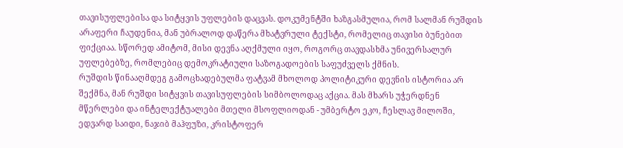თავისუფლებისა და სიტყვის უფლების დაცვას. დოკუმენტში ხაზგასმულია, რომ სალმან რუშდის არაფერი ჩაუდენია, მან უბრალოდ დაწერა მხატვრული ტექსტი, რომელიც თავისი ბუნებით ფიქციაა. სწორედ ამიტომ, მისი დევნა აღქმული იყო, როგორც თავდასხმა უნივერსალურ უფლებებზე, რომლებიც დემოკრატიული საზოგადოების საფუძველს ქმნის.
რუშდის წინააღმდეგ გამოცხადებულმა ფატვამ მხოლოდ პოლიტიკური დევნის ისტორია არ შექმნა, მან რუშდი სიტყვის თავისუფლების სიმბოლოდაც აქცია. მას მხარს უჭერდნენ მწერლები და ინტელექტუალები მთელი მსოფლიოდან - უმბერტო ეკო, ჩესლავ მილოში, ედვარდ საიდი, ნაჯიბ მაჰფუზი, კრისტოფერ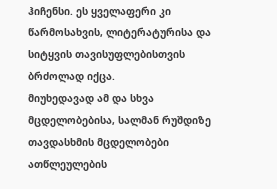ჰიჩენსი. ეს ყველაფერი კი წარმოსახვის, ლიტერატურისა და სიტყვის თავისუფლებისთვის ბრძოლად იქცა.
მიუხედავად ამ და სხვა მცდელობებისა, სალმან რუშდიზე თავდასხმის მცდელობები ათწლეულების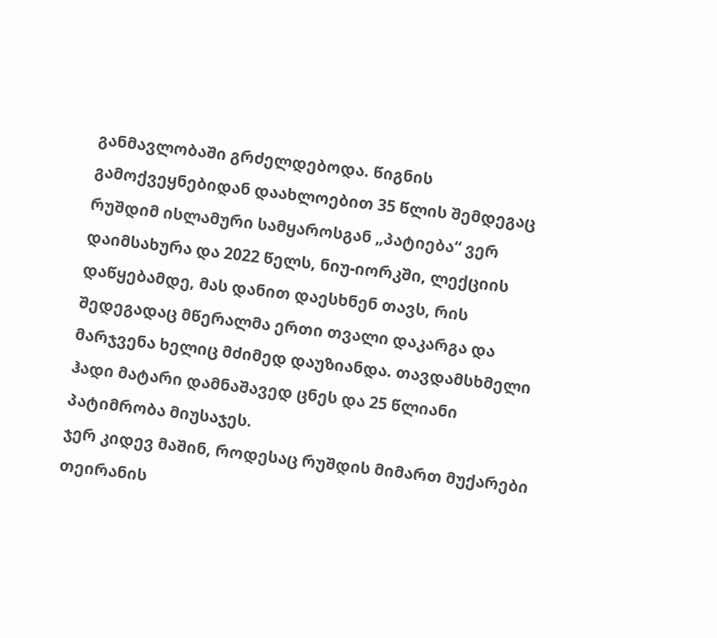განმავლობაში გრძელდებოდა. წიგნის გამოქვეყნებიდან დაახლოებით 35 წლის შემდეგაც რუშდიმ ისლამური სამყაროსგან „პატიება“ ვერ დაიმსახურა და 2022 წელს, ნიუ-იორკში, ლექციის დაწყებამდე, მას დანით დაესხნენ თავს, რის შედეგადაც მწერალმა ერთი თვალი დაკარგა და მარჯვენა ხელიც მძიმედ დაუზიანდა. თავდამსხმელი ჰადი მატარი დამნაშავედ ცნეს და 25 წლიანი პატიმრობა მიუსაჯეს.
ჯერ კიდევ მაშინ, როდესაც რუშდის მიმართ მუქარები თეირანის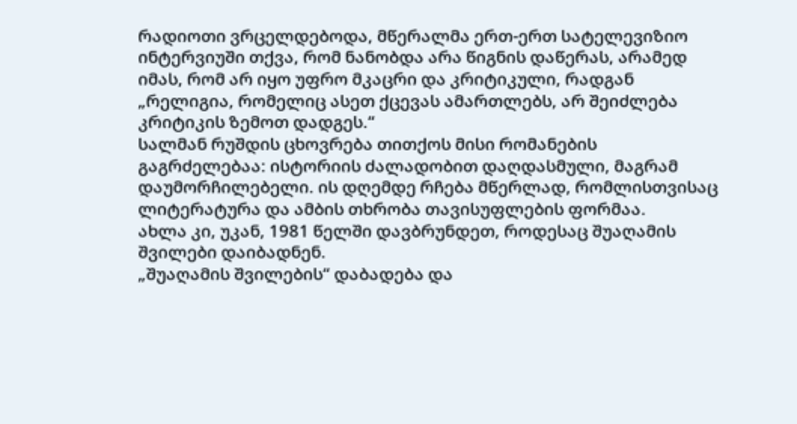რადიოთი ვრცელდებოდა, მწერალმა ერთ-ერთ სატელევიზიო ინტერვიუში თქვა, რომ ნანობდა არა წიგნის დაწერას, არამედ იმას, რომ არ იყო უფრო მკაცრი და კრიტიკული, რადგან „რელიგია, რომელიც ასეთ ქცევას ამართლებს, არ შეიძლება კრიტიკის ზემოთ დადგეს.“
სალმან რუშდის ცხოვრება თითქოს მისი რომანების გაგრძელებაა: ისტორიის ძალადობით დაღდასმული, მაგრამ დაუმორჩილებელი. ის დღემდე რჩება მწერლად, რომლისთვისაც ლიტერატურა და ამბის თხრობა თავისუფლების ფორმაა.
ახლა კი, უკან, 1981 წელში დავბრუნდეთ, როდესაც შუაღამის შვილები დაიბადნენ.
„შუაღამის შვილების“ დაბადება და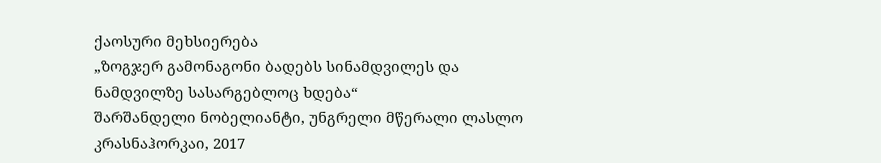ქაოსური მეხსიერება
„ზოგჯერ გამონაგონი ბადებს სინამდვილეს და ნამდვილზე სასარგებლოც ხდება“
შარშანდელი ნობელიანტი, უნგრელი მწერალი ლასლო კრასნაჰორკაი, 2017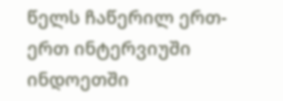წელს ჩაწერილ ერთ-ერთ ინტერვიუში ინდოეთში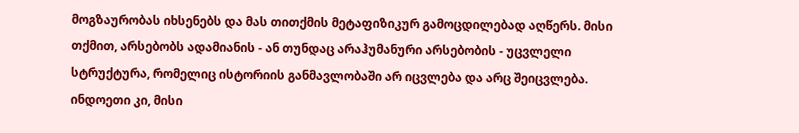მოგზაურობას იხსენებს და მას თითქმის მეტაფიზიკურ გამოცდილებად აღწერს. მისი თქმით, არსებობს ადამიანის - ან თუნდაც არაჰუმანური არსებობის - უცვლელი სტრუქტურა, რომელიც ისტორიის განმავლობაში არ იცვლება და არც შეიცვლება. ინდოეთი კი, მისი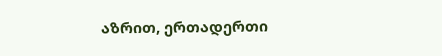აზრით, ერთადერთი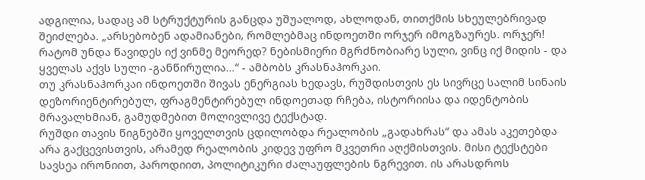ადგილია, სადაც ამ სტრუქტურის განცდა უშუალოდ, ახლოდან, თითქმის სხეულებრივად შეიძლება. „არსებობენ ადამიანები, რომლებმაც ინდოეთში ორჯერ იმოგზაურეს. ორჯერ! რატომ უნდა წავიდეს იქ ვინმე მეორედ? ნებისმიერი მგრძნობიარე სული, ვინც იქ მიდის - და ყველას აქვს სული -განწირულია…“ - ამბობს კრასნაჰორკაი.
თუ კრასნაჰორკაი ინდოეთში შივას ენერგიას ხედავს, რუშდისთვის ეს სივრცე სალიმ სინაის დეზორიენტირებულ, ფრაგმენტირებულ ინდოეთად რჩება, ისტორიისა და იდენტობის მრავალხმიან, გამუდმებით მოლივლივე ტექსტად.
რუშდი თავის წიგნებში ყოველთვის ცდილობდა რეალობის „გადახრას“ და ამას აკეთებდა არა გაქცევისთვის, არამედ რეალობის კიდევ უფრო მკვეთრი აღქმისთვის. მისი ტექსტები სავსეა ირონიით, პაროდიით, პოლიტიკური ძალაუფლების ნგრევით. ის არასდროს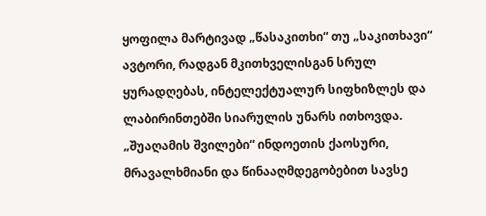ყოფილა მარტივად „წასაკითხი“ თუ „საკითხავი“ ავტორი, რადგან მკითხველისგან სრულ ყურადღებას, ინტელექტუალურ სიფხიზლეს და ლაბირინთებში სიარულის უნარს ითხოვდა.
„შუაღამის შვილები“ ინდოეთის ქაოსური, მრავალხმიანი და წინააღმდეგობებით სავსე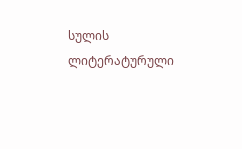სულის ლიტერატურული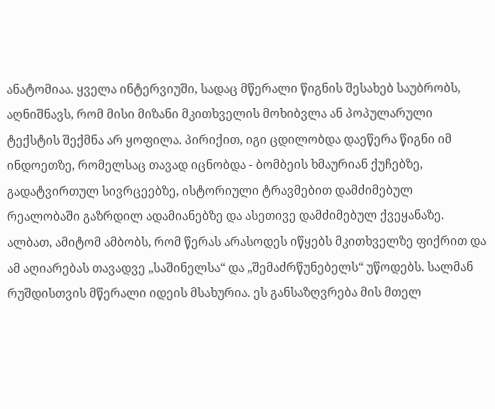ანატომიაა. ყველა ინტერვიუში, სადაც მწერალი წიგნის შესახებ საუბრობს, აღნიშნავს, რომ მისი მიზანი მკითხველის მოხიბვლა ან პოპულარული ტექსტის შექმნა არ ყოფილა. პირიქით, იგი ცდილობდა დაეწერა წიგნი იმ ინდოეთზე, რომელსაც თავად იცნობდა - ბომბეის ხმაურიან ქუჩებზე, გადატვირთულ სივრცეებზე, ისტორიული ტრავმებით დამძიმებულ რეალობაში გაზრდილ ადამიანებზე და ასეთივე დამძიმებულ ქვეყანაზე. ალბათ, ამიტომ ამბობს, რომ წერას არასოდეს იწყებს მკითხველზე ფიქრით და ამ აღიარებას თავადვე „საშინელსა“ და „შემაძრწუნებელს“ უწოდებს. სალმან რუშდისთვის მწერალი იდეის მსახურია. ეს განსაზღვრება მის მთელ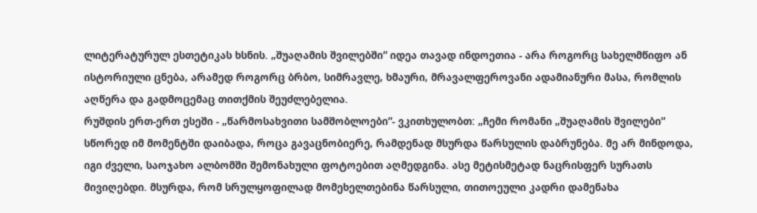ლიტერატურულ ესთეტიკას ხსნის. „შუაღამის შვილებში“ იდეა თავად ინდოეთია - არა როგორც სახელმწიფო ან ისტორიული ცნება, არამედ როგორც ბრბო, სიმრავლე, ხმაური, მრავალფეროვანი ადამიანური მასა, რომლის აღწერა და გადმოცემაც თითქმის შეუძლებელია.
რუშდის ერთ-ერთ ესეში - „წარმოსახვითი სამშობლოები“- ვკითხულობთ: „ჩემი რომანი „შუაღამის შვილები“ სწორედ იმ მომენტში დაიბადა, როცა გავაცნობიერე, რამდენად მსურდა წარსულის დაბრუნება. მე არ მინდოდა, იგი ძველი, საოჯახო ალბომში შემონახული ფოტოებით აღმედგინა. ასე მეტისმეტად ნაცრისფერ სურათს მივიღებდი. მსურდა, რომ სრულყოფილად მომეხელთებინა წარსული, თითოეული კადრი დამენახა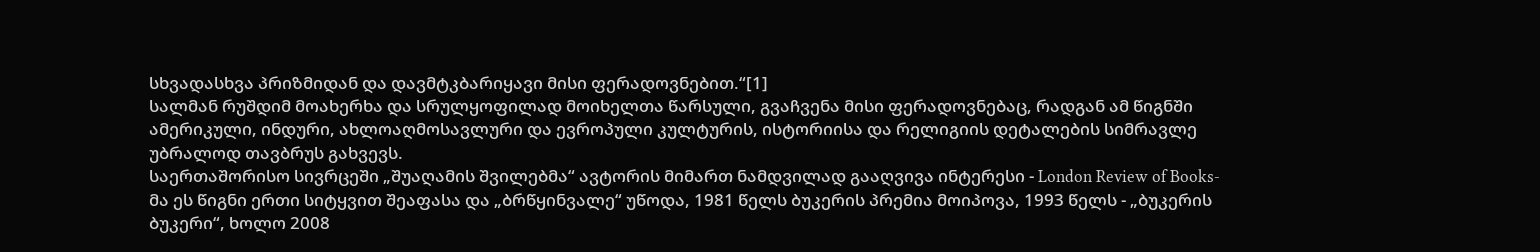სხვადასხვა პრიზმიდან და დავმტკბარიყავი მისი ფერადოვნებით.“[1]
სალმან რუშდიმ მოახერხა და სრულყოფილად მოიხელთა წარსული, გვაჩვენა მისი ფერადოვნებაც, რადგან ამ წიგნში ამერიკული, ინდური, ახლოაღმოსავლური და ევროპული კულტურის, ისტორიისა და რელიგიის დეტალების სიმრავლე უბრალოდ თავბრუს გახვევს.
საერთაშორისო სივრცეში „შუაღამის შვილებმა“ ავტორის მიმართ ნამდვილად გააღვივა ინტერესი - London Review of Books-მა ეს წიგნი ერთი სიტყვით შეაფასა და „ბრწყინვალე“ უწოდა, 1981 წელს ბუკერის პრემია მოიპოვა, 1993 წელს - „ბუკერის ბუკერი“, ხოლო 2008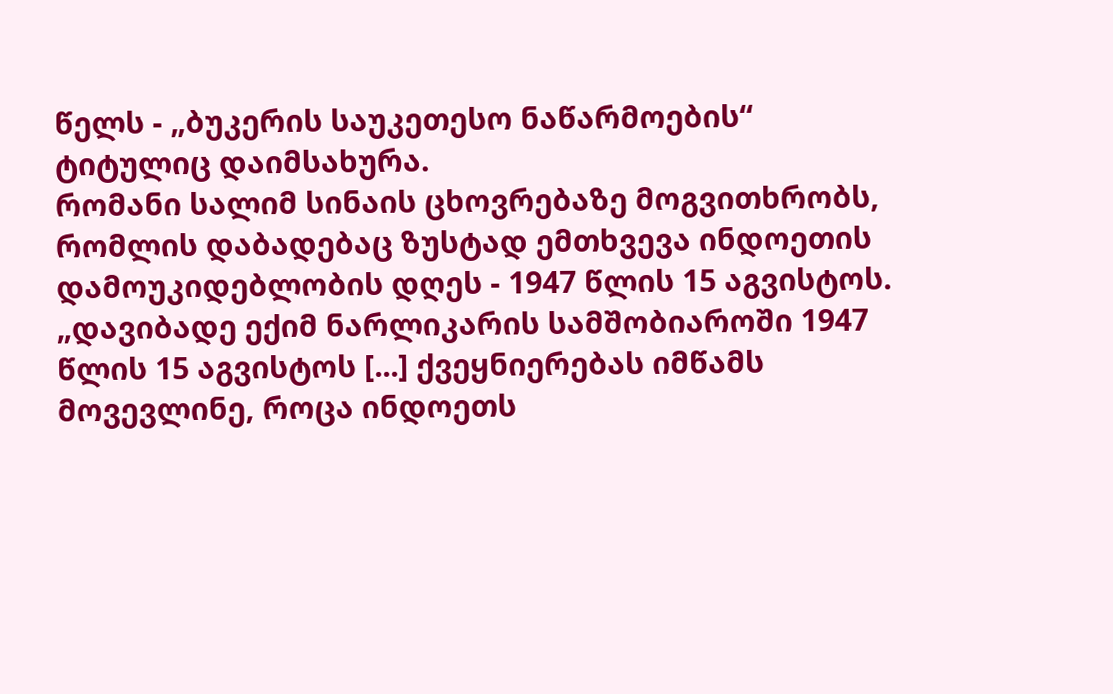წელს - „ბუკერის საუკეთესო ნაწარმოების“ ტიტულიც დაიმსახურა.
რომანი სალიმ სინაის ცხოვრებაზე მოგვითხრობს, რომლის დაბადებაც ზუსტად ემთხვევა ინდოეთის დამოუკიდებლობის დღეს - 1947 წლის 15 აგვისტოს.
„დავიბადე ექიმ ნარლიკარის სამშობიაროში 1947 წლის 15 აგვისტოს [...] ქვეყნიერებას იმწამს მოვევლინე, როცა ინდოეთს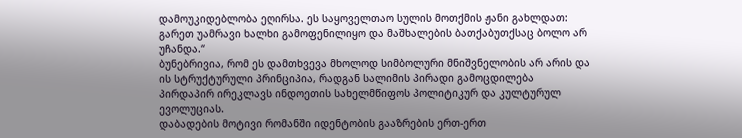დამოუკიდებლობა ეღირსა. ეს საყოველთაო სულის მოთქმის ჟანი გახლდათ: გარეთ უამრავი ხალხი გამოფენილიყო და მაშხალების ბათქაბუთქსაც ბოლო არ უჩანდა.“
ბუნებრივია, რომ ეს დამთხვევა მხოლოდ სიმბოლური მნიშვნელობის არ არის და ის სტრუქტურული პრინციპია, რადგან სალიმის პირადი გამოცდილება პირდაპირ ირეკლავს ინდოეთის სახელმწიფოს პოლიტიკურ და კულტურულ ევოლუციას.
დაბადების მოტივი რომანში იდენტობის გააზრების ერთ-ერთ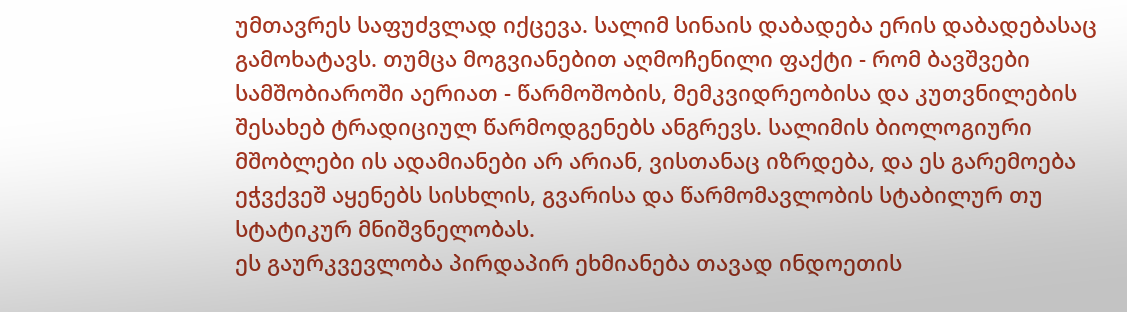უმთავრეს საფუძვლად იქცევა. სალიმ სინაის დაბადება ერის დაბადებასაც გამოხატავს. თუმცა მოგვიანებით აღმოჩენილი ფაქტი - რომ ბავშვები სამშობიაროში აერიათ - წარმოშობის, მემკვიდრეობისა და კუთვნილების შესახებ ტრადიციულ წარმოდგენებს ანგრევს. სალიმის ბიოლოგიური მშობლები ის ადამიანები არ არიან, ვისთანაც იზრდება, და ეს გარემოება ეჭვქვეშ აყენებს სისხლის, გვარისა და წარმომავლობის სტაბილურ თუ სტატიკურ მნიშვნელობას.
ეს გაურკვევლობა პირდაპირ ეხმიანება თავად ინდოეთის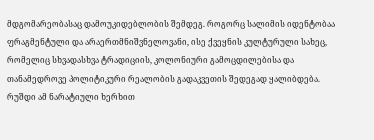მდგომარეობასაც დამოუკიდებლობის შემდეგ. როგორც სალიმის იდენტობაა ფრაგმენტული და არაერთმნიშვნელოვანი, ისე ქვეყნის კულტურული სახეც, რომელიც სხვადასხვა ტრადიციის, კოლონიური გამოცდილებისა და თანამედროვე პოლიტიკური რეალობის გადაკვეთის შედეგად ყალიბდება. რუშდი ამ ნარატიული ხერხით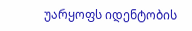უარყოფს იდენტობის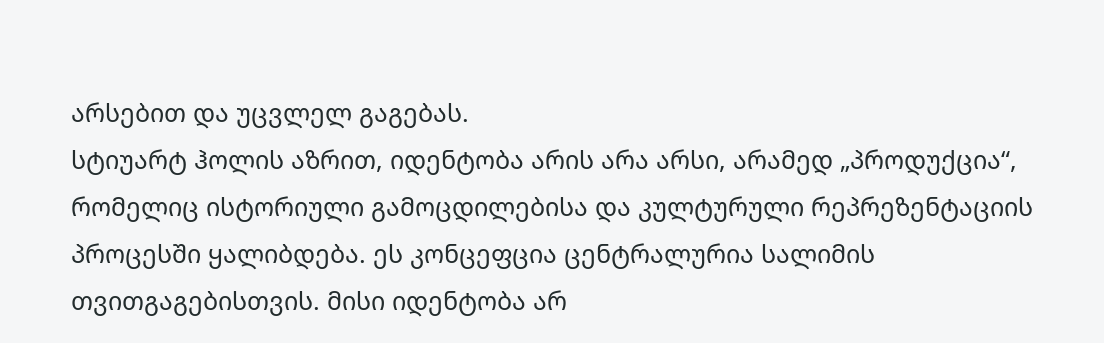არსებით და უცვლელ გაგებას.
სტიუარტ ჰოლის აზრით, იდენტობა არის არა არსი, არამედ „პროდუქცია“, რომელიც ისტორიული გამოცდილებისა და კულტურული რეპრეზენტაციის პროცესში ყალიბდება. ეს კონცეფცია ცენტრალურია სალიმის თვითგაგებისთვის. მისი იდენტობა არ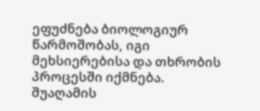ეფუძნება ბიოლოგიურ წარმოშობას, იგი მეხსიერებისა და თხრობის პროცესში იქმნება.
შუაღამის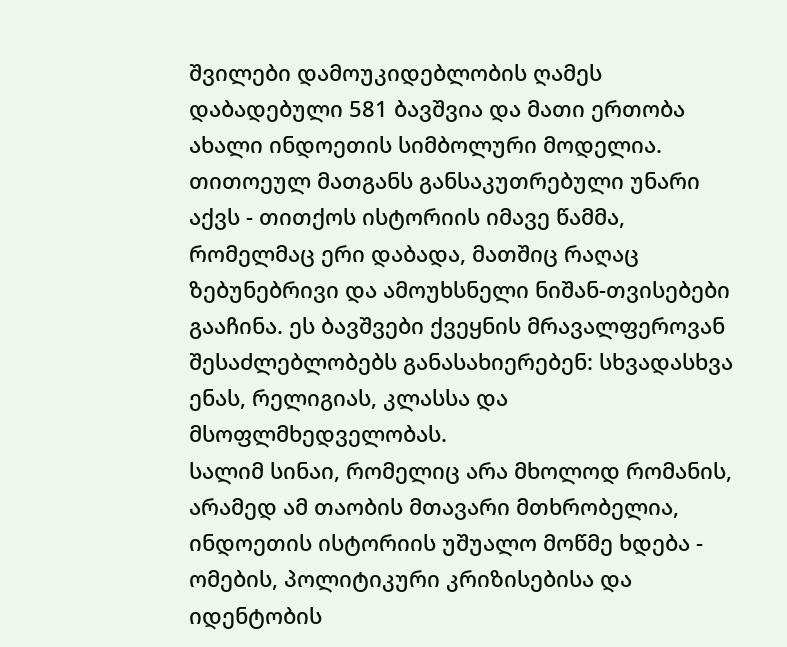შვილები დამოუკიდებლობის ღამეს დაბადებული 581 ბავშვია და მათი ერთობა ახალი ინდოეთის სიმბოლური მოდელია. თითოეულ მათგანს განსაკუთრებული უნარი აქვს - თითქოს ისტორიის იმავე წამმა, რომელმაც ერი დაბადა, მათშიც რაღაც ზებუნებრივი და ამოუხსნელი ნიშან-თვისებები გააჩინა. ეს ბავშვები ქვეყნის მრავალფეროვან შესაძლებლობებს განასახიერებენ: სხვადასხვა ენას, რელიგიას, კლასსა და მსოფლმხედველობას.
სალიმ სინაი, რომელიც არა მხოლოდ რომანის, არამედ ამ თაობის მთავარი მთხრობელია, ინდოეთის ისტორიის უშუალო მოწმე ხდება - ომების, პოლიტიკური კრიზისებისა და იდენტობის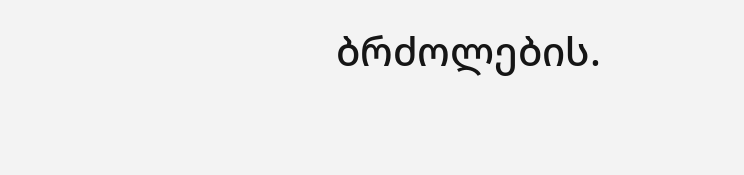ბრძოლების.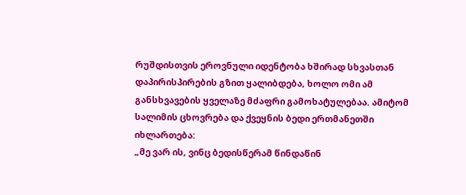რუშდისთვის ეროვნული იდენტობა ხშირად სხვასთან დაპირისპირების გზით ყალიბდება, ხოლო ომი ამ განსხვავების ყველაზე მძაფრი გამოხატულებაა. ამიტომ სალიმის ცხოვრება და ქვეყნის ბედი ერთმანეთში იხლართება:
„მე ვარ ის, ვინც ბედისწერამ წინდაწინ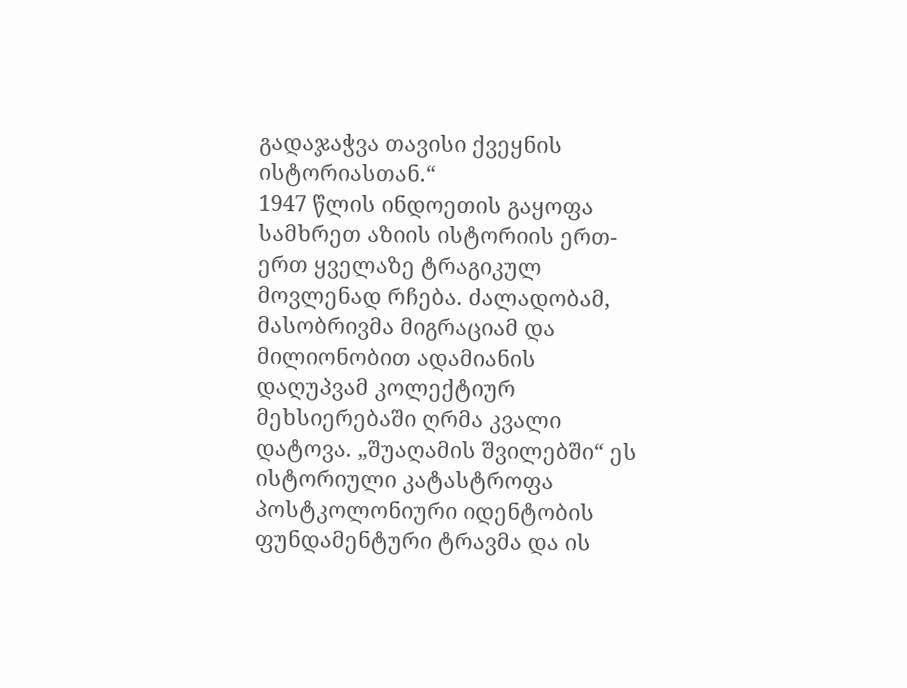გადაჯაჭვა თავისი ქვეყნის ისტორიასთან.“
1947 წლის ინდოეთის გაყოფა სამხრეთ აზიის ისტორიის ერთ-ერთ ყველაზე ტრაგიკულ მოვლენად რჩება. ძალადობამ, მასობრივმა მიგრაციამ და მილიონობით ადამიანის დაღუპვამ კოლექტიურ მეხსიერებაში ღრმა კვალი დატოვა. „შუაღამის შვილებში“ ეს ისტორიული კატასტროფა პოსტკოლონიური იდენტობის ფუნდამენტური ტრავმა და ის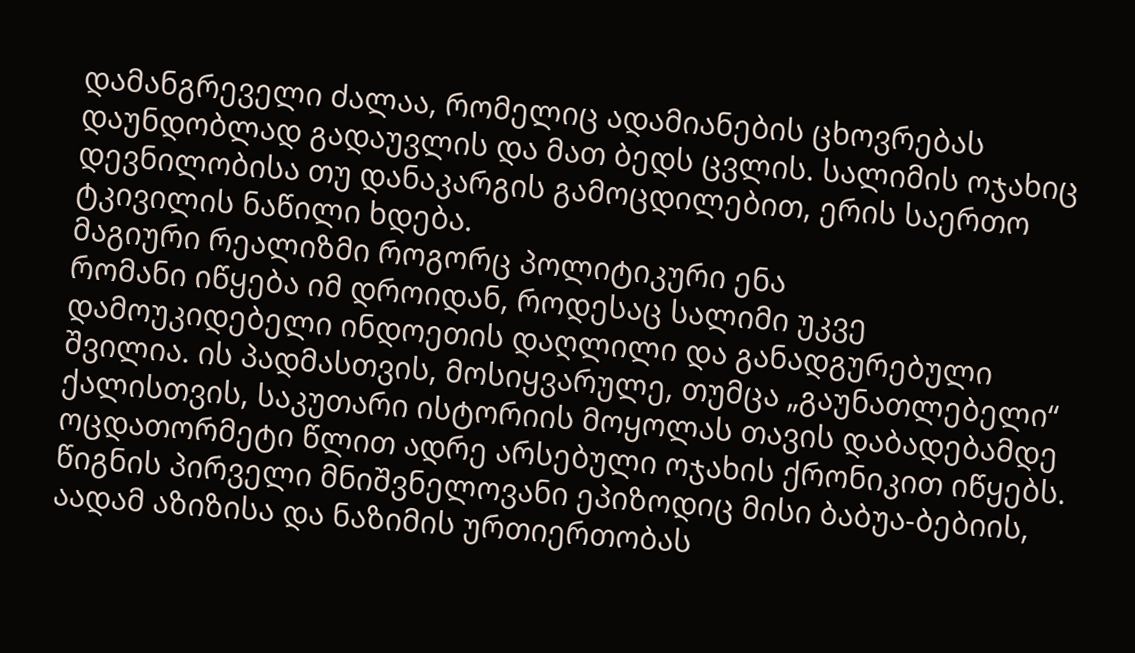დამანგრეველი ძალაა, რომელიც ადამიანების ცხოვრებას დაუნდობლად გადაუვლის და მათ ბედს ცვლის. სალიმის ოჯახიც დევნილობისა თუ დანაკარგის გამოცდილებით, ერის საერთო ტკივილის ნაწილი ხდება.
მაგიური რეალიზმი როგორც პოლიტიკური ენა
რომანი იწყება იმ დროიდან, როდესაც სალიმი უკვე დამოუკიდებელი ინდოეთის დაღლილი და განადგურებული შვილია. ის პადმასთვის, მოსიყვარულე, თუმცა „გაუნათლებელი“ ქალისთვის, საკუთარი ისტორიის მოყოლას თავის დაბადებამდე ოცდათორმეტი წლით ადრე არსებული ოჯახის ქრონიკით იწყებს. წიგნის პირველი მნიშვნელოვანი ეპიზოდიც მისი ბაბუა-ბებიის, აადამ აზიზისა და ნაზიმის ურთიერთობას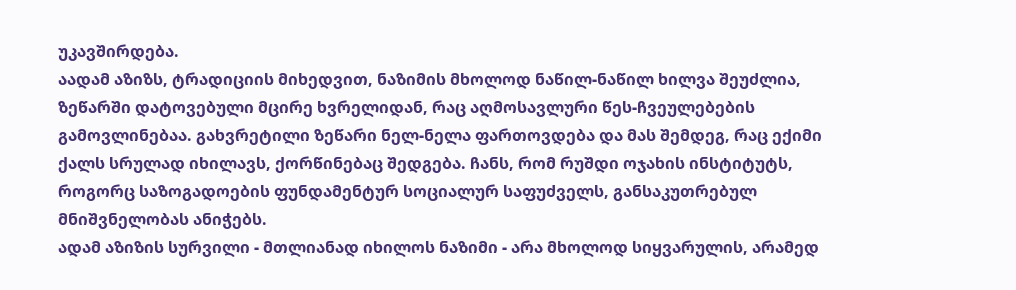უკავშირდება.
აადამ აზიზს, ტრადიციის მიხედვით, ნაზიმის მხოლოდ ნაწილ-ნაწილ ხილვა შეუძლია, ზეწარში დატოვებული მცირე ხვრელიდან, რაც აღმოსავლური წეს-ჩვეულებების გამოვლინებაა. გახვრეტილი ზეწარი ნელ-ნელა ფართოვდება და მას შემდეგ, რაც ექიმი ქალს სრულად იხილავს, ქორწინებაც შედგება. ჩანს, რომ რუშდი ოჯახის ინსტიტუტს, როგორც საზოგადოების ფუნდამენტურ სოციალურ საფუძველს, განსაკუთრებულ მნიშვნელობას ანიჭებს.
ადამ აზიზის სურვილი - მთლიანად იხილოს ნაზიმი - არა მხოლოდ სიყვარულის, არამედ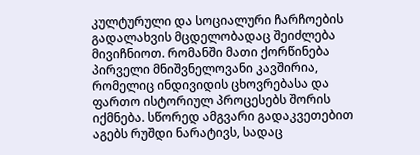კულტურული და სოციალური ჩარჩოების გადალახვის მცდელობადაც შეიძლება მივიჩნიოთ. რომანში მათი ქორწინება პირველი მნიშვნელოვანი კავშირია, რომელიც ინდივიდის ცხოვრებასა და ფართო ისტორიულ პროცესებს შორის იქმნება. სწორედ ამგვარი გადაკვეთებით აგებს რუშდი ნარატივს, სადაც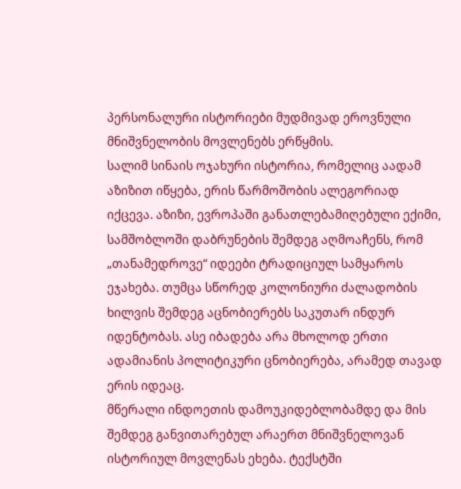პერსონალური ისტორიები მუდმივად ეროვნული მნიშვნელობის მოვლენებს ერწყმის.
სალიმ სინაის ოჯახური ისტორია, რომელიც აადამ აზიზით იწყება, ერის წარმოშობის ალეგორიად იქცევა. აზიზი, ევროპაში განათლებამიღებული ექიმი, სამშობლოში დაბრუნების შემდეგ აღმოაჩენს, რომ „თანამედროვე“ იდეები ტრადიციულ სამყაროს ეჯახება. თუმცა სწორედ კოლონიური ძალადობის ხილვის შემდეგ აცნობიერებს საკუთარ ინდურ იდენტობას. ასე იბადება არა მხოლოდ ერთი ადამიანის პოლიტიკური ცნობიერება, არამედ თავად ერის იდეაც.
მწერალი ინდოეთის დამოუკიდებლობამდე და მის შემდეგ განვითარებულ არაერთ მნიშვნელოვან ისტორიულ მოვლენას ეხება. ტექსტში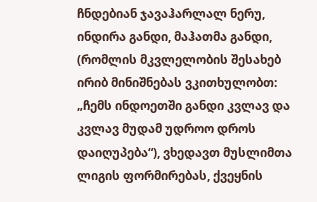ჩნდებიან ჯავაჰარლალ ნერუ, ინდირა განდი, მაჰათმა განდი, (რომლის მკვლელობის შესახებ ირიბ მინიშნებას ვკითხულობთ: „ჩემს ინდოეთში განდი კვლავ და კვლავ მუდამ უდროო დროს დაიღუპება“), ვხედავთ მუსლიმთა ლიგის ფორმირებას, ქვეყნის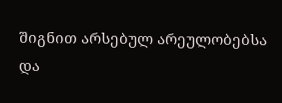შიგნით არსებულ არეულობებსა და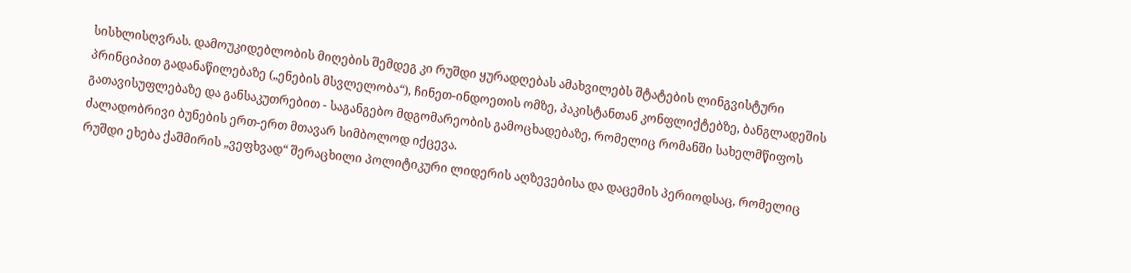სისხლისღვრას. დამოუკიდებლობის მიღების შემდეგ კი რუშდი ყურადღებას ამახვილებს შტატების ლინგვისტური პრინციპით გადანაწილებაზე („ენების მსვლელობა“), ჩინეთ-ინდოეთის ომზე, პაკისტანთან კონფლიქტებზე, ბანგლადეშის გათავისუფლებაზე და განსაკუთრებით - საგანგებო მდგომარეობის გამოცხადებაზე, რომელიც რომანში სახელმწიფოს ძალადობრივი ბუნების ერთ-ერთ მთავარ სიმბოლოდ იქცევა.
რუშდი ეხება ქაშმირის „ვეფხვად“ შერაცხილი პოლიტიკური ლიდერის აღზევებისა და დაცემის პერიოდსაც, რომელიც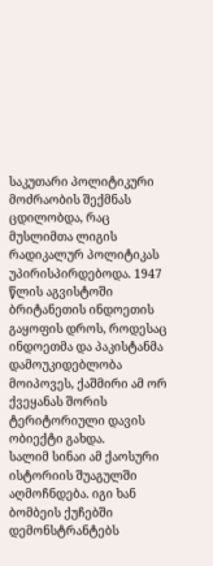საკუთარი პოლიტიკური მოძრაობის შექმნას ცდილობდა, რაც მუსლიმთა ლიგის რადიკალურ პოლიტიკას უპირისპირდებოდა. 1947 წლის აგვისტოში ბრიტანეთის ინდოეთის გაყოფის დროს, როდესაც ინდოეთმა და პაკისტანმა დამოუკიდებლობა მოიპოვეს, ქაშმირი ამ ორ ქვეყანას შორის ტერიტორიული დავის ობიექტი გახდა.
სალიმ სინაი ამ ქაოსური ისტორიის შუაგულში აღმოჩნდება. იგი ხან ბომბეის ქუჩებში დემონსტრანტებს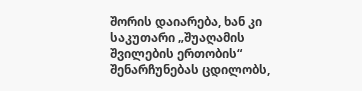შორის დაიარება, ხან კი საკუთარი „შუაღამის შვილების ერთობის“ შენარჩუნებას ცდილობს,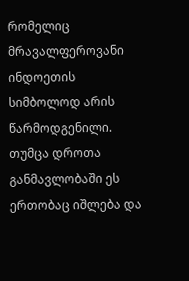რომელიც მრავალფეროვანი ინდოეთის სიმბოლოდ არის წარმოდგენილი. თუმცა დროთა განმავლობაში ეს ერთობაც იშლება და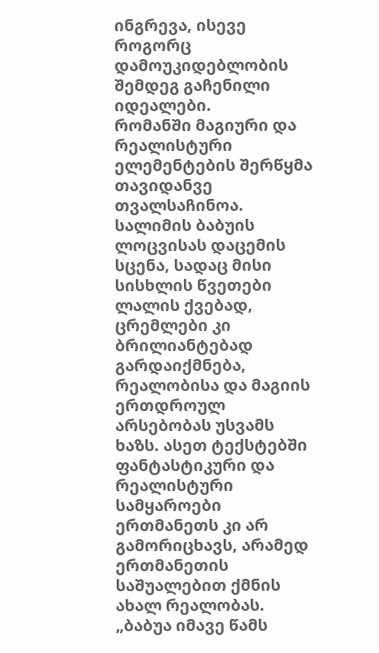ინგრევა, ისევე როგორც დამოუკიდებლობის შემდეგ გაჩენილი იდეალები.
რომანში მაგიური და რეალისტური ელემენტების შერწყმა თავიდანვე თვალსაჩინოა. სალიმის ბაბუის ლოცვისას დაცემის სცენა, სადაც მისი სისხლის წვეთები ლალის ქვებად, ცრემლები კი ბრილიანტებად გარდაიქმნება, რეალობისა და მაგიის ერთდროულ არსებობას უსვამს ხაზს. ასეთ ტექსტებში ფანტასტიკური და რეალისტური სამყაროები ერთმანეთს კი არ გამორიცხავს, არამედ ერთმანეთის საშუალებით ქმნის ახალ რეალობას.
„ბაბუა იმავე წამს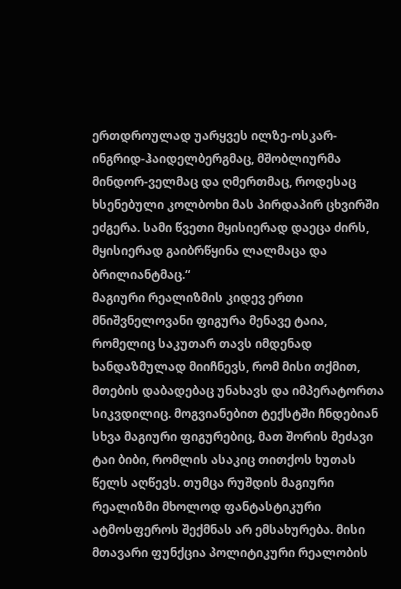ერთდროულად უარყვეს ილზე-ოსკარ-ინგრიდ-ჰაიდელბერგმაც, მშობლიურმა მინდორ-ველმაც და ღმერთმაც, როდესაც ხსენებული კოლბოხი მას პირდაპირ ცხვირში ეძგერა. სამი წვეთი მყისიერად დაეცა ძირს, მყისიერად გაიბრწყინა ლალმაცა და ბრილიანტმაც.“
მაგიური რეალიზმის კიდევ ერთი მნიშვნელოვანი ფიგურა მენავე ტაია, რომელიც საკუთარ თავს იმდენად ხანდაზმულად მიიჩნევს, რომ მისი თქმით, მთების დაბადებაც უნახავს და იმპერატორთა სიკვდილიც. მოგვიანებით ტექსტში ჩნდებიან სხვა მაგიური ფიგურებიც, მათ შორის მეძავი ტაი ბიბი, რომლის ასაკიც თითქოს ხუთას წელს აღწევს. თუმცა რუშდის მაგიური რეალიზმი მხოლოდ ფანტასტიკური ატმოსფეროს შექმნას არ ემსახურება. მისი მთავარი ფუნქცია პოლიტიკური რეალობის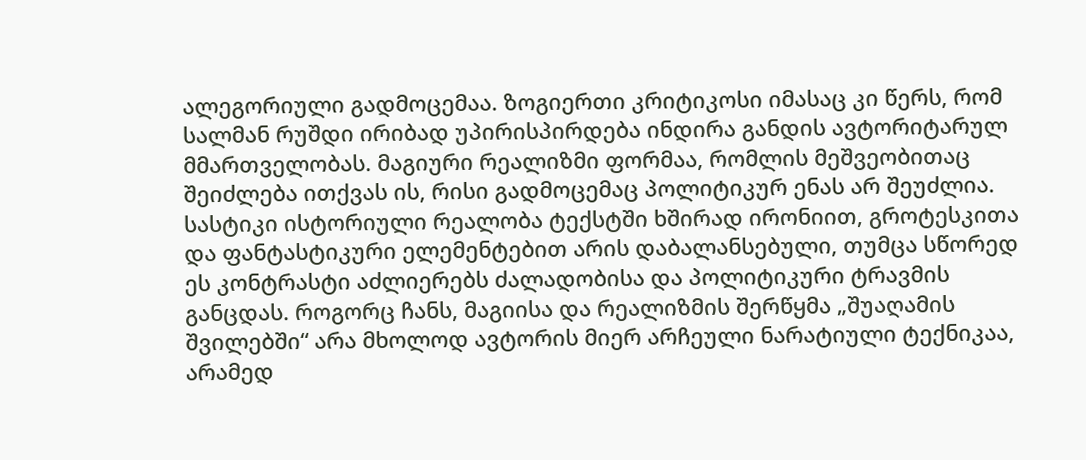ალეგორიული გადმოცემაა. ზოგიერთი კრიტიკოსი იმასაც კი წერს, რომ სალმან რუშდი ირიბად უპირისპირდება ინდირა განდის ავტორიტარულ მმართველობას. მაგიური რეალიზმი ფორმაა, რომლის მეშვეობითაც შეიძლება ითქვას ის, რისი გადმოცემაც პოლიტიკურ ენას არ შეუძლია. სასტიკი ისტორიული რეალობა ტექსტში ხშირად ირონიით, გროტესკითა და ფანტასტიკური ელემენტებით არის დაბალანსებული, თუმცა სწორედ ეს კონტრასტი აძლიერებს ძალადობისა და პოლიტიკური ტრავმის განცდას. როგორც ჩანს, მაგიისა და რეალიზმის შერწყმა „შუაღამის შვილებში“ არა მხოლოდ ავტორის მიერ არჩეული ნარატიული ტექნიკაა, არამედ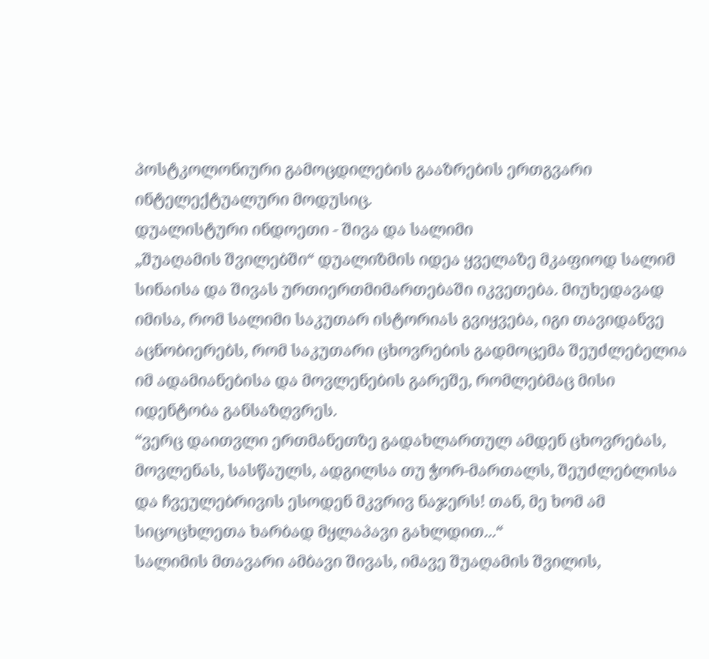პოსტკოლონიური გამოცდილების გააზრების ერთგვარი ინტელექტუალური მოდუსიც.
დუალისტური ინდოეთი - შივა და სალიმი
„შუაღამის შვილებში“ დუალიზმის იდეა ყველაზე მკაფიოდ სალიმ სინაისა და შივას ურთიერთმიმართებაში იკვეთება. მიუხედავად იმისა, რომ სალიმი საკუთარ ისტორიას გვიყვება, იგი თავიდანვე აცნობიერებს, რომ საკუთარი ცხოვრების გადმოცემა შეუძლებელია იმ ადამიანებისა და მოვლენების გარეშე, რომლებმაც მისი იდენტობა განსაზღვრეს.
“ვერც დაითვლი ერთმანეთზე გადახლართულ ამდენ ცხოვრებას, მოვლენას, სასწაულს, ადგილსა თუ ჭორ-მართალს, შეუძლებლისა და ჩვეულებრივის ესოდენ მკვრივ ნაჯერს! თან, მე ხომ ამ სიცოცხლეთა ხარბად მყლაპავი გახლდით...“
სალიმის მთავარი ამბავი შივას, იმავე შუაღამის შვილის,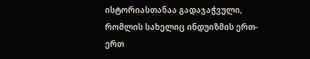ისტორიასთანაა გადაჯაჭვული, რომლის სახელიც ინდუიზმის ერთ-ერთ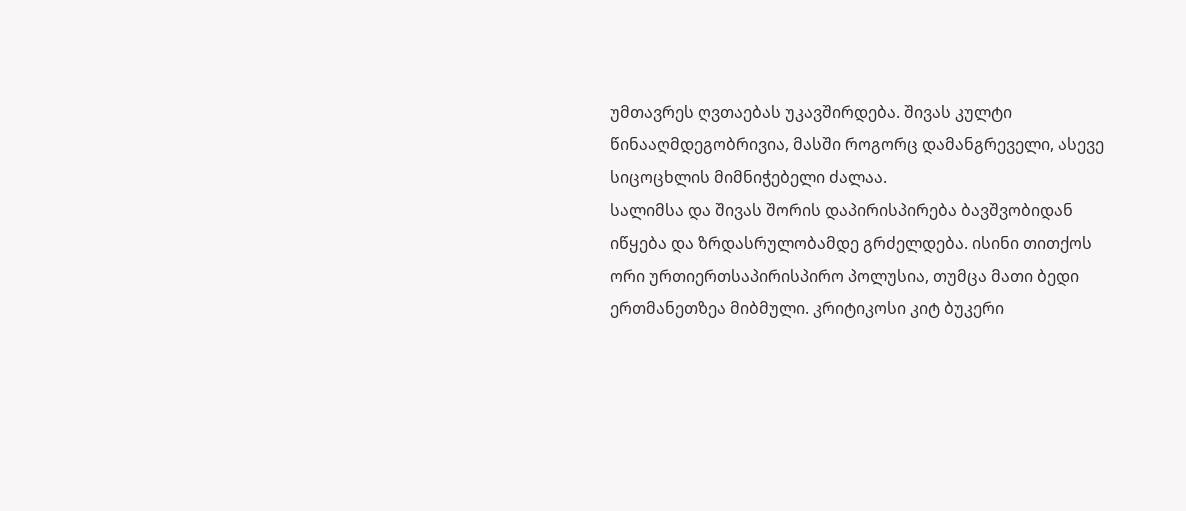უმთავრეს ღვთაებას უკავშირდება. შივას კულტი წინააღმდეგობრივია, მასში როგორც დამანგრეველი, ასევე სიცოცხლის მიმნიჭებელი ძალაა.
სალიმსა და შივას შორის დაპირისპირება ბავშვობიდან იწყება და ზრდასრულობამდე გრძელდება. ისინი თითქოს ორი ურთიერთსაპირისპირო პოლუსია, თუმცა მათი ბედი ერთმანეთზეა მიბმული. კრიტიკოსი კიტ ბუკერი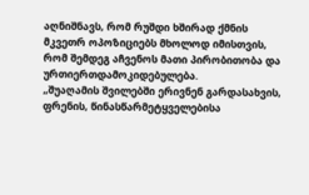აღნიშნავს, რომ რუშდი ხშირად ქმნის მკვეთრ ოპოზიციებს მხოლოდ იმისთვის, რომ შემდეგ აჩვენოს მათი პირობითობა და ურთიერთდამოკიდებულება.
„შუაღამის შვილებში ერივნენ გარდასახვის, ფრენის, წინასწარმეტყველებისა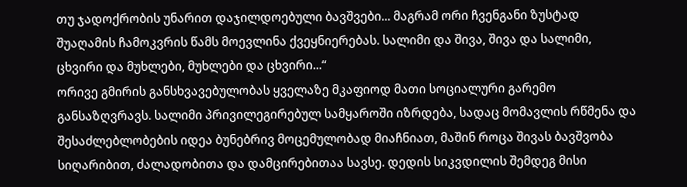თუ ჯადოქრობის უნარით დაჯილდოებული ბავშვები... მაგრამ ორი ჩვენგანი ზუსტად შუაღამის ჩამოკვრის წამს მოევლინა ქვეყნიერებას. სალიმი და შივა, შივა და სალიმი, ცხვირი და მუხლები, მუხლები და ცხვირი...“
ორივე გმირის განსხვავებულობას ყველაზე მკაფიოდ მათი სოციალური გარემო განსაზღვრავს. სალიმი პრივილეგირებულ სამყაროში იზრდება, სადაც მომავლის რწმენა და შესაძლებლობების იდეა ბუნებრივ მოცემულობად მიაჩნიათ, მაშინ როცა შივას ბავშვობა სიღარიბით, ძალადობითა და დამცირებითაა სავსე. დედის სიკვდილის შემდეგ მისი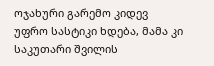ოჯახური გარემო კიდევ უფრო სასტიკი ხდება, მამა კი საკუთარი შვილის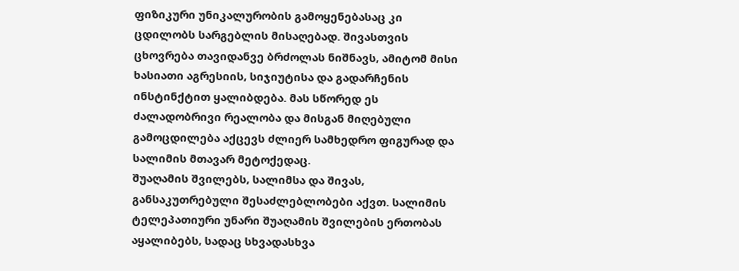ფიზიკური უნიკალურობის გამოყენებასაც კი ცდილობს სარგებლის მისაღებად. შივასთვის ცხოვრება თავიდანვე ბრძოლას ნიშნავს, ამიტომ მისი ხასიათი აგრესიის, სიჯიუტისა და გადარჩენის ინსტინქტით ყალიბდება. მას სწორედ ეს ძალადობრივი რეალობა და მისგან მიღებული გამოცდილება აქცევს ძლიერ სამხედრო ფიგურად და სალიმის მთავარ მეტოქედაც.
შუაღამის შვილებს, სალიმსა და შივას, განსაკუთრებული შესაძლებლობები აქვთ. სალიმის ტელეპათიური უნარი შუაღამის შვილების ერთობას აყალიბებს, სადაც სხვადასხვა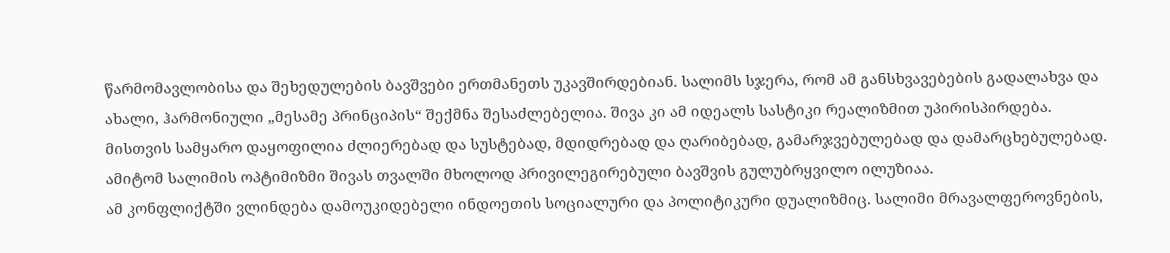წარმომავლობისა და შეხედულების ბავშვები ერთმანეთს უკავშირდებიან. სალიმს სჯერა, რომ ამ განსხვავებების გადალახვა და ახალი, ჰარმონიული „მესამე პრინციპის“ შექმნა შესაძლებელია. შივა კი ამ იდეალს სასტიკი რეალიზმით უპირისპირდება. მისთვის სამყარო დაყოფილია ძლიერებად და სუსტებად, მდიდრებად და ღარიბებად, გამარჯვებულებად და დამარცხებულებად. ამიტომ სალიმის ოპტიმიზმი შივას თვალში მხოლოდ პრივილეგირებული ბავშვის გულუბრყვილო ილუზიაა.
ამ კონფლიქტში ვლინდება დამოუკიდებელი ინდოეთის სოციალური და პოლიტიკური დუალიზმიც. სალიმი მრავალფეროვნების,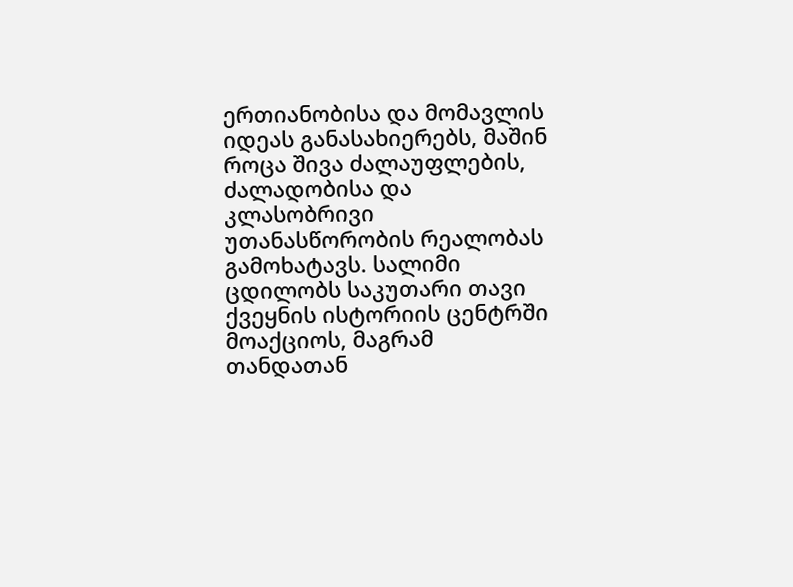ერთიანობისა და მომავლის იდეას განასახიერებს, მაშინ როცა შივა ძალაუფლების, ძალადობისა და კლასობრივი უთანასწორობის რეალობას გამოხატავს. სალიმი ცდილობს საკუთარი თავი ქვეყნის ისტორიის ცენტრში მოაქციოს, მაგრამ თანდათან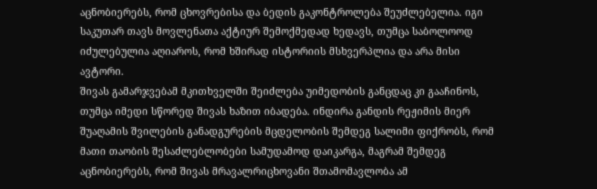აცნობიერებს, რომ ცხოვრებისა და ბედის გაკონტროლება შეუძლებელია. იგი საკუთარ თავს მოვლენათა აქტიურ შემოქმედად ხედავს, თუმცა საბოლოოდ იძულებულია აღიაროს, რომ ხშირად ისტორიის მსხვერპლია და არა მისი ავტორი.
შივას გამარჯვებამ მკითხველში შეიძლება უიმედობის განცდაც კი გააჩინოს, თუმცა იმედი სწორედ შივას ხაზით იბადება. ინდირა განდის რეჟიმის მიერ შუაღამის შვილების განადგურების მცდელობის შემდეგ სალიმი ფიქრობს, რომ მათი თაობის შესაძლებლობები სამუდამოდ დაიკარგა, მაგრამ შემდეგ აცნობიერებს, რომ შივას მრავალრიცხოვანი შთამომავლობა ამ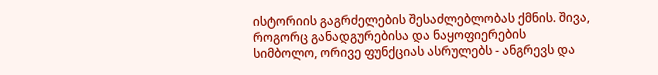ისტორიის გაგრძელების შესაძლებლობას ქმნის. შივა, როგორც განადგურებისა და ნაყოფიერების სიმბოლო, ორივე ფუნქციას ასრულებს - ანგრევს და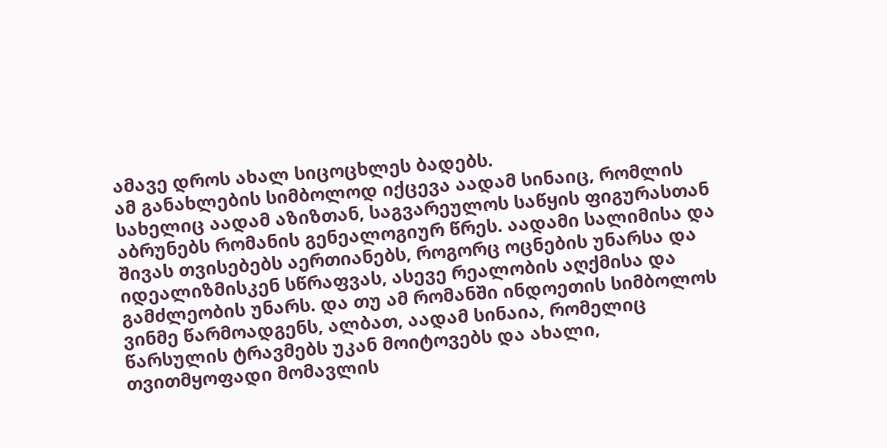ამავე დროს ახალ სიცოცხლეს ბადებს.
ამ განახლების სიმბოლოდ იქცევა აადამ სინაიც, რომლის სახელიც აადამ აზიზთან, საგვარეულოს საწყის ფიგურასთან აბრუნებს რომანის გენეალოგიურ წრეს. აადამი სალიმისა და შივას თვისებებს აერთიანებს, როგორც ოცნების უნარსა და იდეალიზმისკენ სწრაფვას, ასევე რეალობის აღქმისა და გამძლეობის უნარს. და თუ ამ რომანში ინდოეთის სიმბოლოს ვინმე წარმოადგენს, ალბათ, აადამ სინაია, რომელიც წარსულის ტრავმებს უკან მოიტოვებს და ახალი, თვითმყოფადი მომავლის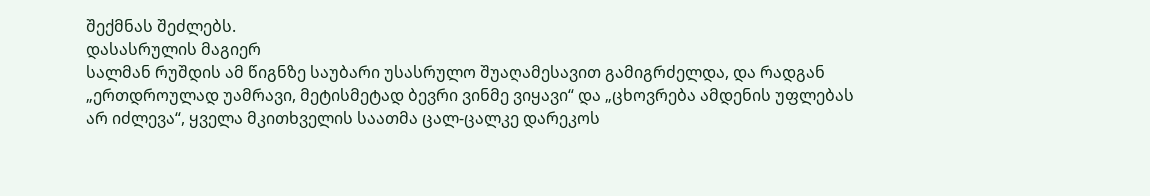შექმნას შეძლებს.
დასასრულის მაგიერ
სალმან რუშდის ამ წიგნზე საუბარი უსასრულო შუაღამესავით გამიგრძელდა, და რადგან „ერთდროულად უამრავი, მეტისმეტად ბევრი ვინმე ვიყავი“ და „ცხოვრება ამდენის უფლებას არ იძლევა“, ყველა მკითხველის საათმა ცალ-ცალკე დარეკოს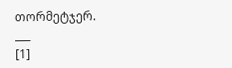თორმეტჯერ.
___
[1]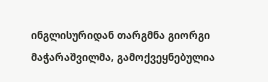ინგლისურიდან თარგმნა გიორგი მაჭარაშვილმა, გამოქვეყნებულია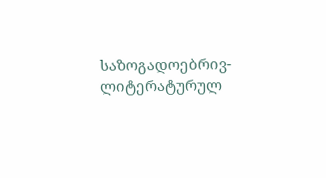საზოგადოებრივ-ლიტერატურულ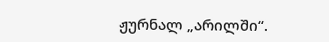ჟურნალ „არილში“.